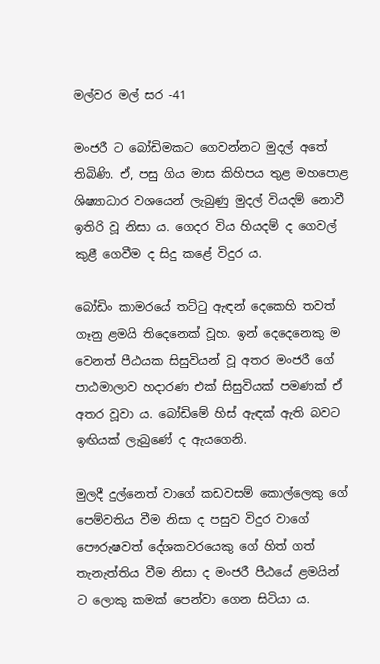මල්වර මල් සර -41

මංජරී ට බෝඩිමකට ගෙවන්නට මුදල් අතේ තිබිණි. ඒ, පසු ගිය මාස කිහිපය තුළ මහපොළ ශිෂ්‍යාධාර වශයෙන් ලැබුණු මුදල් වියදම් නොවී ඉතිරි වූ නිසා ය. ගෙදර විය හියදම් ද ගෙවල් කුළී ගෙවීම ද සිදු කළේ විදුර ය.

බෝඩිං කාමරයේ තට්ටු ඇඳන් දෙකෙහි තවත් ගෑනු ළමයි තිදෙනෙක් වූහ. ඉන් දෙදෙනෙකු ම වෙනත් පීඨයක සිසුවියන් වූ අතර මංජරී ගේ පාඨමාලාව හදාරණ එක් සිසුවියක් පමණක් ඒ අතර වූවා ය. බෝඩිමේ හිස් ඇඳක් ඇති බවට ඉඟියක් ලැබුණේ ද ඇයගෙනි.

මුලදී දුල්නෙත් වාගේ කඩවසම් කොල්ලෙකු ගේ පෙම්වතිය වීම නිසා ද පසුව විදුර වාගේ පෞරුෂවත් දේශකවරයෙකු ගේ හිත් ගත් තැනැත්තිය වීම නිසා ද මංජරී පීඨයේ ළමයින් ට ලොකු කමක් පෙන්වා ගෙන සිටියා ය.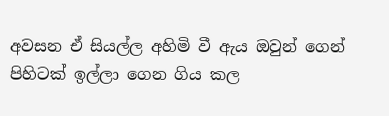අවසන ඒ සියල්ල අහිමි වී ඇය ඔවුන් ගෙන් පිහිටක් ඉල්ලා ගෙන ගිය කල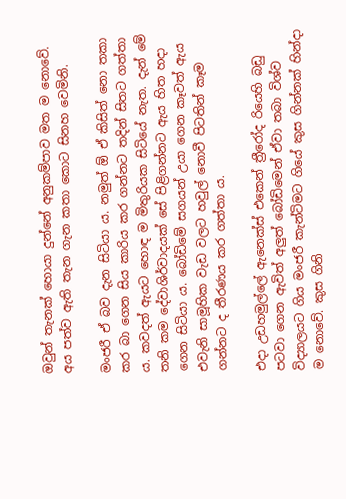ඔවුන් තැනක් හොයා දුන්නේ අනුකම්පාව මත ම නොවේ. අය පත්ව ඇති තැන ගැන කතා කොට සිනහ වෙමිනි.

මංජරී ඒ බව දැන සිටියා ය. නමුත් ඕ ඒ කිසිත් නො තකා කර බා ගෙන සිය කාරිය කර ගන්නට තදින් සිතට ගත්තා ය. කවදත් ඇයට හොඳ ම මිතුරියක සිටියේ නැත. දැන් මේ තනි කම දේවාශිර්වාදයක් සේ පිළිගන්නට ඇය හිත හදා ගෙන සිටියා ය. බෝඩිමේ සගයන් උයා ගෙන කෑවත් ඇය එවැනි සාමූහික වැඩ වලට හවුල් නොවී පිටතින් කෑම ගන්නට ද තීරණය කර ගත්තා ය.

එදා උඩහමුල්ලේ ඇනෙක්ස් එකෙන් ත්‍රීරෝද රියෙහි බඩු පටවා ගෙන ඇවිත් අලුත් බෝඩිමෙන් ඒවා තබා විශ්ව විද්‍යාලයට ගිය මංජරී කැන්ටිමට ගියේ කුස ගින්නක් හින්දා ම නොවේ. කුස ගිනි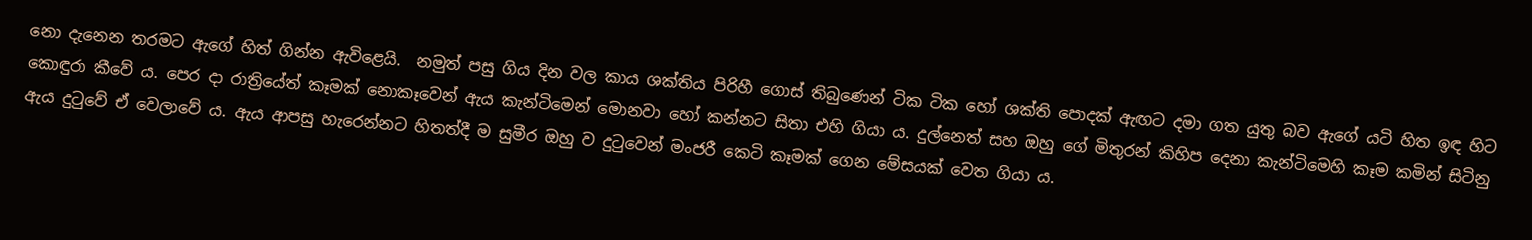නො දැනෙන තරමට ඇගේ හිත් ගින්න ඇවිළෙයි.  නමුත් පසු ගිය දින වල කාය ශක්තිය පිරිහී ගොස් තිබුණෙන් ටික ටික හෝ ශක්ති පොදක් ඇඟට දමා ගත යුතු බව ඇගේ යටි හිත ඉඳ හිට කොඳුරා කීවේ ය. පෙර දා රාත්‍රියේත් කෑමක් නොකෑවෙන් ඇය කැන්ටිමෙන් මොනවා හෝ කන්නට සිතා එහි ගියා ය. දුල්නෙත් සහ ඔහු ගේ මිතුරන් කිහිප දෙනා කැන්ටිමෙහි කෑම කමින් සිටිනු ඇය දුටුවේ ඒ වෙලාවේ ය. ඇය ආපසු හැරෙන්නට හිතත්දී ම සුමීර ඔහු ව දුටුවෙන් මංජරී කෙටි කෑමක් ගෙන මේසයක් වෙත ගියා ය.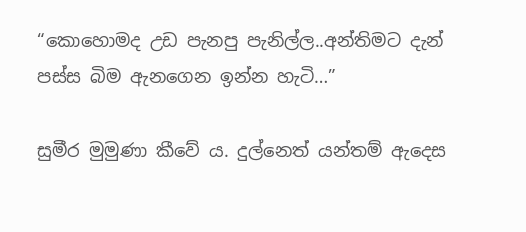“කොහොමද උඩ පැනපු පැනිල්ල..අන්තිමට දැන් පස්ස බිම ඇනගෙන ඉන්න හැටි…”

සුමීර මුමුණා කීවේ ය. දුල්නෙත් යන්තම් ඇදෙස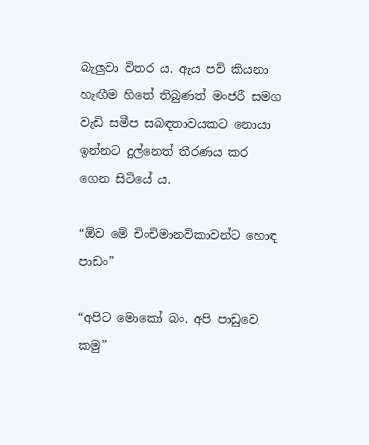බැලුවා විතර ය. ඇය පව් කියනා හැඟීම හිතේ තිබුණත් මංජරී සමග වැඩි සමීප සබඳතාවයකට නොයා ඉන්නට දුල්නෙත් තීරණය කර ගෙන සිටියේ ය.

“ඕව මේ චිංචිමානවිකාවන්ට හොඳ පාඩං”

“අපිට මොකෝ බං. අපි පාඩුවෙ කමු”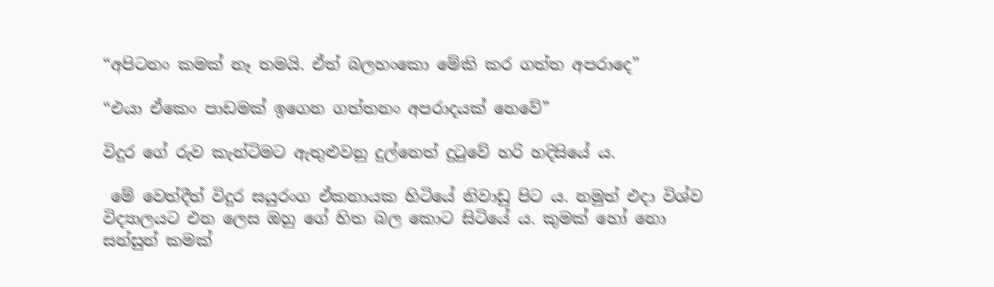“අපිටනං කමක් නෑ තමයි. ඒත් බලහංකො මේකි කර ගත්ත අපරාදෙ”

“එයා ඒකෙං පාඩමක් ඉගෙන ගත්තනං අපරාදයක් නෙවේ”

විදුර ගේ රුව කැන්ටිමට ඇතුළුවනු දුල්නෙත් දුටුවේ හරි හදිසියේ ය.

 මේ වෙත්දීත් විදුර සයුරංග ඒකනායක හිටියේ නිවාඩු පිට ය. නමුත් එදා විශ්ව විද්‍යාලයට එන ලෙස ඔහු ගේ හිත බල කොට සිටියේ ය. කුමක් හෝ නො සන්සුන් කමක්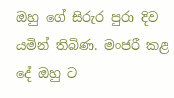ඔහු ගේ සිරුර පුරා දිව යමින් තිබිණ. මංජරී කළ දේ ඔහු ට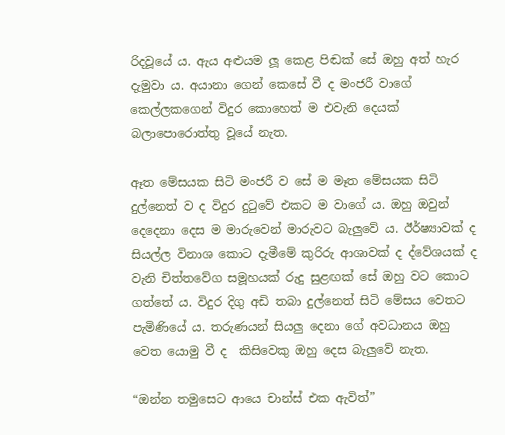රිදවූයේ ය. ඇය අළුයම ලූ කෙළ පිඬක් සේ ඔහු අත් හැර දැමුවා ය. අයානා ගෙන් කෙසේ වී ද මංජරී වාගේ කෙල්ලකගෙන් විදුර කොහෙත් ම එවැනි දෙයක් බලාපොරොත්තු වූයේ නැත.

ඈත මේසයක සිටි මංජරී ව සේ ම මෑත මේසයක සිටි දුල්නෙත් ව ද විදුර දුටුවේ එකට ම වාගේ ය. ඔහු ඔවුන් දෙදෙනා දෙස ම මාරුවෙන් මාරුවට බැලුවේ ය. ඊර්ෂ්‍යාවක් ද සියල්ල විනාශ කොට දැමීමේ කුරිරු ආශාවක් ද ද්වේශයක් ද වැනි චිත්තවේග සමූහයක් රුදු සුළඟක් සේ ඔහු වට කොට ගත්තේ ය. විදුර දිගු අඩි තබා දුල්නෙත් සිටි මේසය වෙතට පැමිණියේ ය. තරුණයන් සියලු දෙනා ගේ අවධානය ඔහු වෙත යොමු වී ද  කිසිවෙකු ඔහු දෙස බැලුවේ නැත.

“ඔන්න තමුසෙට ආයෙ චාන්ස් එක ඇවිත්”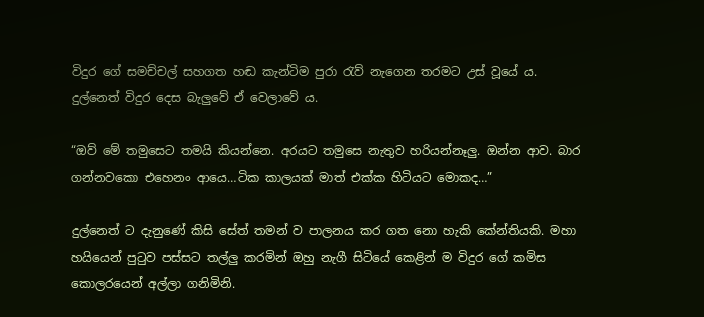විදුර ගේ සමච්චල් සහගත හඬ කැන්ටිම පුරා රැව් නැගෙන තරමට උස් වූයේ ය. දුල්නෙත් විදුර දෙස බැලුවේ ඒ වෙලාවේ ය.

“ඔව් මේ තමුසෙට තමයි කියන්නෙ. අරයට තමුසෙ නැතුව හරියන්නෑලු. ඔන්න ආව. බාර ගන්නවකො එහෙනං ආයෙ…ටික කාලයක් මාත් එක්ක හිටියට මොකද…”

දුල්නෙත් ට දැනුණේ කිසි සේත් තමන් ව පාලනය කර ගත නො හැකි කේන්තියකි. මහා හයියෙන් පුටුව පස්සට තල්ලු කරමින් ඔහු නැගී සිටියේ කෙළින් ම විදුර ගේ කමිස කොලරයෙන් අල්ලා ගනිමිනි.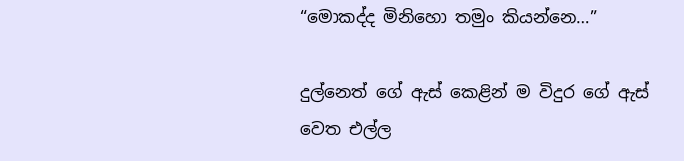“මොකද්ද මිනිහො තමුං කියන්නෙ…”

දුල්නෙත් ගේ ඇස් කෙළින් ම විදුර ගේ ඇස් වෙත එල්ල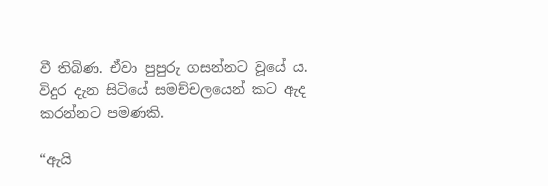වී තිබිණ. ඒවා පුපුරු ගසන්නට වූයේ ය. විදුර දැන සිටියේ සමච්චලයෙන් කට ඇද කරන්නට පමණකි.

“ඇයි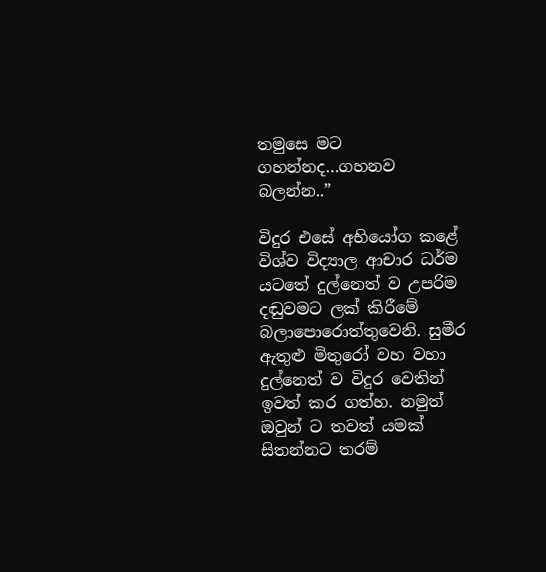තමුසෙ මට ගහන්නද…ගහනව බලන්න..”

විදුර එසේ අභියෝග කළේ විශ්ව විද්‍යාල ආචාර ධර්ම යටතේ දුල්නෙත් ව උපරිම දඬුවමට ලක් කිරීමේ බලාපොරොත්තුවෙනි. සුමීර ඇතුළු මිතුරෝ වහ වහා දුල්නෙත් ව විදුර වෙතින් ඉවත් කර ගත්හ. නමුත් ඔවුන් ට තවත් යමක් සිතන්නට තරම්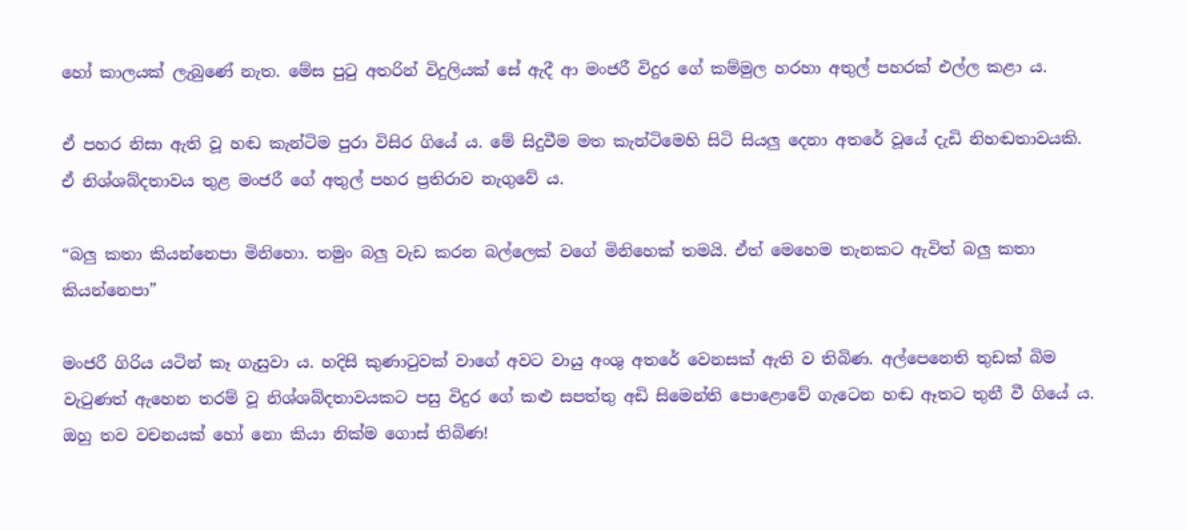හෝ කාලයක් ලැබුණේ නැත. මේස පුටු අතරින් විදුලියක් සේ ඇදී ආ මංජරී විදුර ගේ කම්මුල හරහා අතුල් පහරක් එල්ල කළා ය.

ඒ පහර නිසා ඇති වූ හඬ කැන්ටිම පුරා විසිර ගියේ ය. මේ සිදුවීම මත කැන්ටිමෙහි සිටි සියලු දෙනා අතරේ වූයේ දැඩි නිහඬතාවයකි. ඒ නිශ්ශබ්දතාවය තුළ මංජරී ගේ අතුල් පහර ප්‍රතිරාව නැගුවේ ය.

“බලු කතා කියන්නෙපා මිනිහො. තමුං බලු වැඩ කරන බල්ලෙක් වගේ මිනිහෙක් තමයි. ඒත් මෙහෙම තැනකට ඇවිත් බලු කතා කියන්නෙපා”

මංජරී ගිරිය යටින් කෑ ගැසුවා ය. හදිසි කුණාටුවක් වාගේ අවට වායු අංශු අතරේ වෙනසක් ඇති ව තිබිණ. අල්පෙනෙති තුඩක් බිම වැටුණත් ඇහෙන තරම් වූ නිශ්ශබ්දතාවයකට පසු විදුර ගේ කළු සපත්තු අඩි සිමෙන්ති පොළොවේ ගැටෙන හඬ ඈතට තුනී වී ගියේ ය. ඔහු තව වචනයක් හෝ නො කියා නික්ම ගොස් තිබිණ!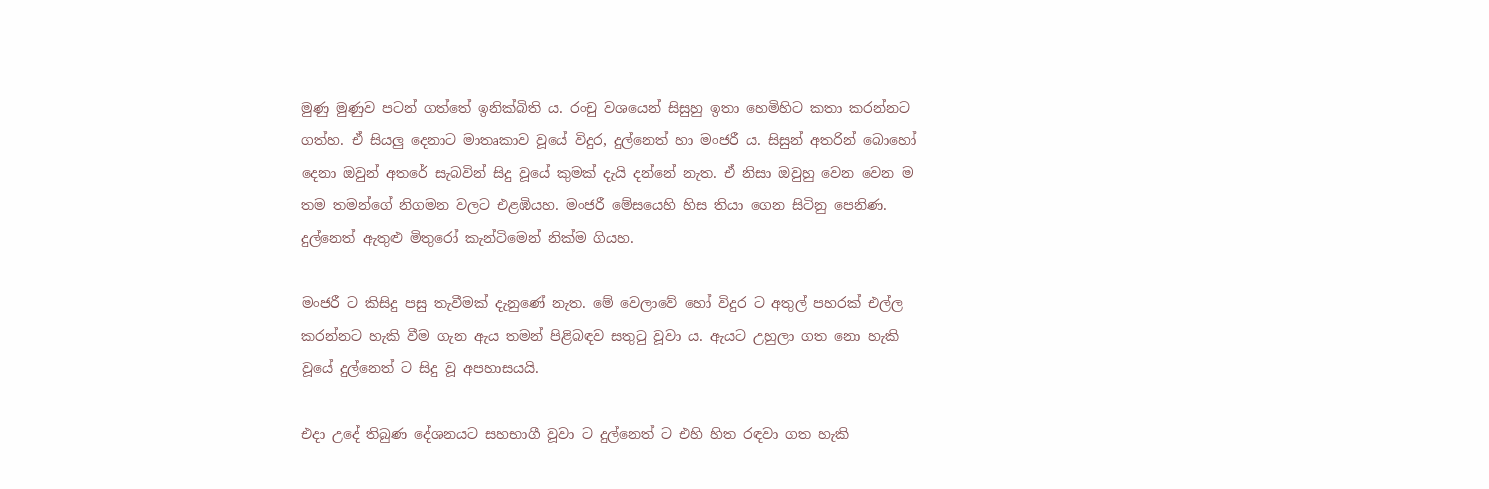මුණු මුණුව පටන් ගත්තේ ඉනික්බිති ය. රංචු වශයෙන් සිසුහු ඉතා හෙමිහිට කතා කරන්නට ගත්හ. ඒ සියලු දෙනාට මාතෘකාව වූයේ විදුර, දුල්නෙත් හා මංජරී ය. සිසුන් අතරින් බොහෝ දෙනා ඔවුන් අතරේ සැබවින් සිදු වූයේ කුමක් දැයි දන්නේ නැත. ඒ නිසා ඔවුහු වෙන වෙන ම තම තමන්ගේ නිගමන වලට එළඹියහ. මංජරී මේසයෙහි හිස තියා ගෙන සිටිනු පෙනිණ. දුල්නෙත් ඇතුළු මිතුරෝ කැන්ටිමෙන් නික්ම ගියහ.

මංජරී ට කිසිදු පසු තැවීමක් දැනුණේ නැත. මේ වෙලාවේ හෝ විදුර ට අතුල් පහරක් එල්ල කරන්නට හැකි වීම ගැන ඇය තමන් පිළිබඳව සතුටු වූවා ය. ඇයට උහුලා ගත නො හැකි වූයේ දුල්නෙත් ට සිදු වූ අපහාසයයි.

එදා උදේ තිබුණ දේශනයට සහභාගී වූවා ට දුල්නෙත් ට එහි හිත රඳවා ගත හැකි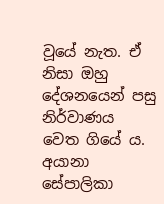වූයේ නැත. ඒ නිසා ඔහු දේශනයෙන් පසු නිර්වාණය වෙත ගියේ ය. අයානා සේපාලිකා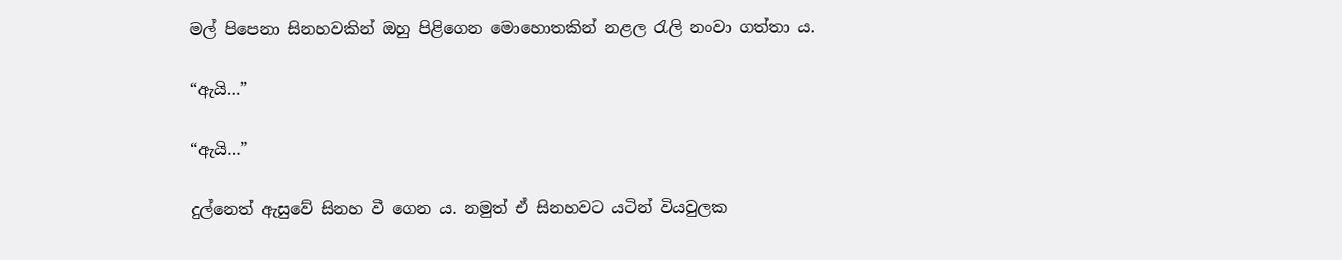මල් පිපෙනා සිනහවකින් ඔහු පිළිගෙන මොහොතකින් නළල රැලි නංවා ගත්තා ය.

“ඇයි…”

“ඇයි…”

දුල්නෙත් ඇසුවේ සිනහ වී ගෙන ය. නමුත් ඒ සිනහවට යටින් වියවුලක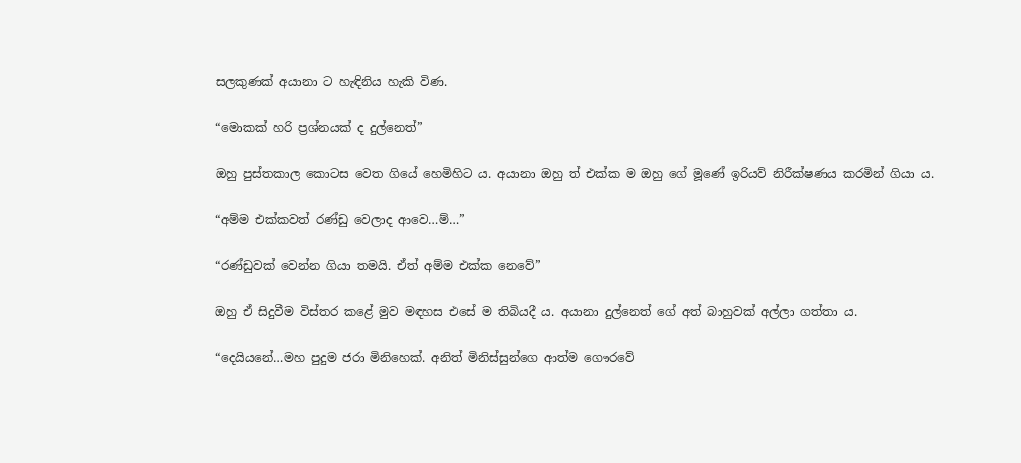සලකුණක් අයානා ට හැඳිනිය හැකි විණ.

“මොකක් හරි ප්‍රශ්නයක් ද දුල්නෙත්”

ඔහු පුස්තකාල කොටස වෙත ගියේ හෙමිහිට ය. අයානා ඔහු ත් එක්ක ම ඔහු ගේ මූණේ ඉරියව් නිරීක්ෂණය කරමින් ගියා ය.

“අම්ම එක්කවත් රණ්ඩු වෙලාද ආවෙ…ම්…”

“රණ්ඩුවක් වෙන්න ගියා තමයි. ඒත් අම්ම එක්ක නෙවේ”

ඔහු ඒ සිදුවීම විස්තර කළේ මුව මඳහස එසේ ම තිබියදී ය. අයානා දුල්නෙත් ගේ අත් බාහුවක් අල්ලා ගත්තා ය.

“දෙයියනේ…මහ පුදුම ජරා මිනිහෙක්. අනිත් මිනිස්සුන්ගෙ ආත්ම ගෞරවේ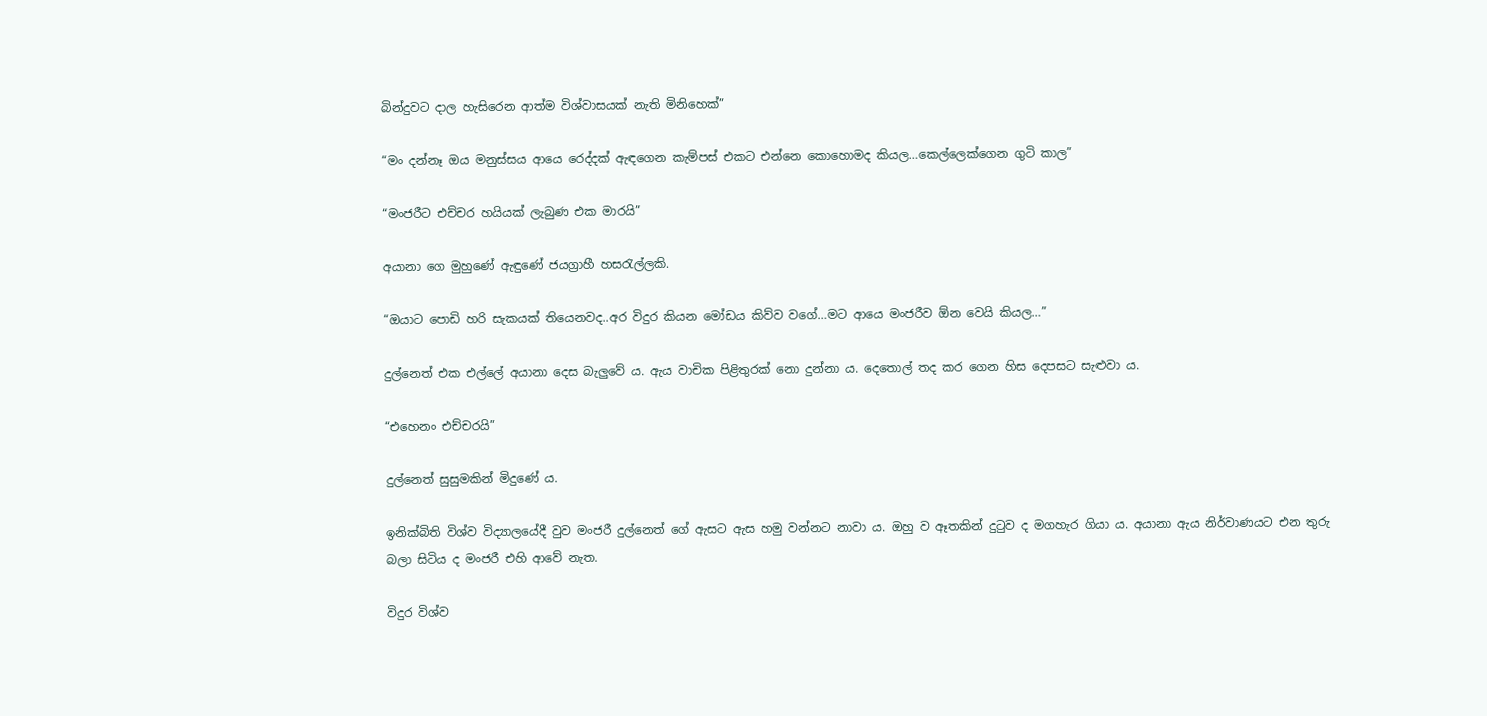බින්දුවට දාල හැසිරෙන ආත්ම විශ්වාසයක් නැති මිනිහෙක්”

“මං දන්නෑ ඔය මනුස්සය ආයෙ රෙද්දක් ඇඳගෙන කැම්පස් එකට එන්නෙ කොහොමද කියල…කෙල්ලෙක්ගෙන ගුටි කාල”

“මංජරීට එච්චර හයියක් ලැබුණ එක මාරයි”

අයානා ගෙ මුහුණේ ඇඳුණේ ජයග්‍රාහී හසරැල්ලකි.

“ඔයාට පොඩි හරි සැකයක් තියෙනවද..අර විදුර කියන මෝඩය කිව්ව වගේ…මට ආයෙ මංජරීව ඕන වෙයි කියල…”

දුල්නෙත් එක එල්ලේ අයානා දෙස බැලුවේ ය. ඇය වාචික පිළිතුරක් නො දුන්නා ය. දෙතොල් තද කර ගෙන හිස දෙපසට සැළුවා ය.

“එහෙනං එච්චරයි”

දුල්නෙත් සුසුමකින් මිදුණේ ය.

ඉනික්බිති විශ්ව විද්‍යාලයේදී වුව මංජරී දුල්නෙත් ගේ ඇසට ඇස හමු වන්නට නාවා ය. ඔහු ව ඈතකින් දුටුව ද මගහැර ගියා ය. අයානා ඇය නිර්වාණයට එන තුරු බලා සිටිය ද මංජරී එහි ආවේ නැත.

විදුර විශ්ව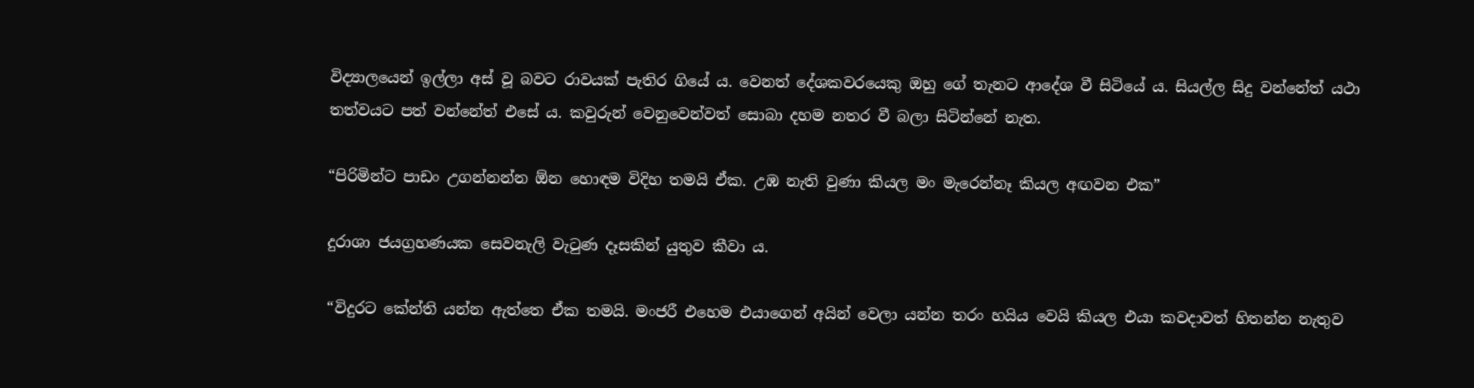විද්‍යාලයෙන් ඉල්ලා අස් වූ බවට රාවයක් පැතිර ගියේ ය. වෙනත් දේශකවරයෙකු ඔහු ගේ තැනට ආදේශ වී සිටියේ ය. සියල්ල සිදු වන්නේත් යථා තත්වයට පත් වන්නේත් එසේ ය. කවුරුන් වෙනුවෙන්වත් සොබා දහම නතර වී බලා සිටින්නේ නැත.

“පිරිමින්ට පාඩං උගන්නන්න ඕන හොඳම විදිහ තමයි ඒක. උඹ නැති වුණා කියල මං මැරෙන්නෑ කියල අඟවන එක”

දුරාශා ජයග්‍රහණයක සෙවනැලි වැටුණ දෑසකින් යුතුව කීවා ය.

“විදුරට කේන්ති යන්න ඇත්තෙ ඒක තමයි. මංජරී එහෙම එයාගෙන් අයින් වෙලා යන්න තරං හයිය වෙයි කියල එයා කවදාවත් හිතන්න නැතුව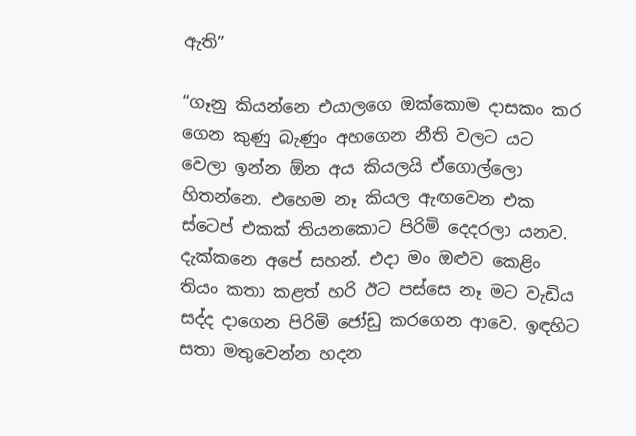ඇති”

“ගෑනු කියන්නෙ එයාලගෙ ඔක්කොම දාසකං කර ගෙන කුණු බැණුං අහගෙන නීති වලට යට වෙලා ඉන්න ඕන අය කියලයි ඒගොල්ලො හිතන්නෙ. එහෙම නෑ කියල ඇඟවෙන එක ස්ටෙප් එකක් තියනකොට පිරිමි දෙදරලා යනව. දැක්කනෙ අපේ සහන්. එදා මං ඔළුව කෙළිං තියං කතා කළත් හරි ඊට පස්සෙ නෑ මට වැඩිය සද්ද දාගෙන පිරිමි ජෝඩු කරගෙන ආවෙ. ඉඳහිට සතා මතුවෙන්න හදන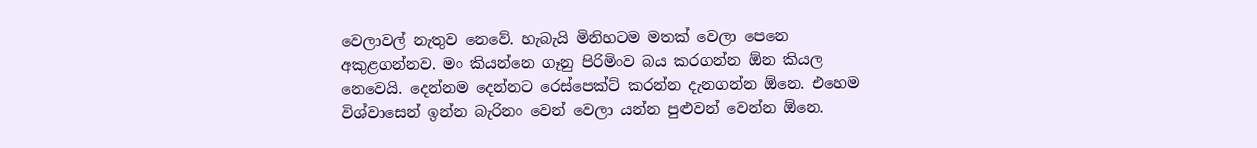වෙලාවල් නැතුව නෙවේ. හැබැයි මිනිහටම මතක් වෙලා පෙනෙ අකුළගන්නව. මං කියන්නෙ ගෑනු පිරිමිංව බය කරගන්න ඕන කියල නෙවෙයි. දෙන්නම දෙන්නට රෙස්පෙක්ට් කරන්න දැනගන්න ඕනෙ. එහෙම විශ්වාසෙන් ඉන්න බැරිනං වෙන් වෙලා යන්න පුළුවන් වෙන්න ඕනෙ.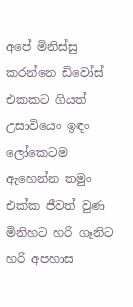අපේ මිනිස්සු කරන්නෙ ඩිවෝස් එකකට ගියත් උසාවියෙං ඉඳං ලෝකෙටම ඇහෙන්න තමුං එක්ක ජීවත් වුණ මිනිහට හරි ගෑනිට හරි අපහාස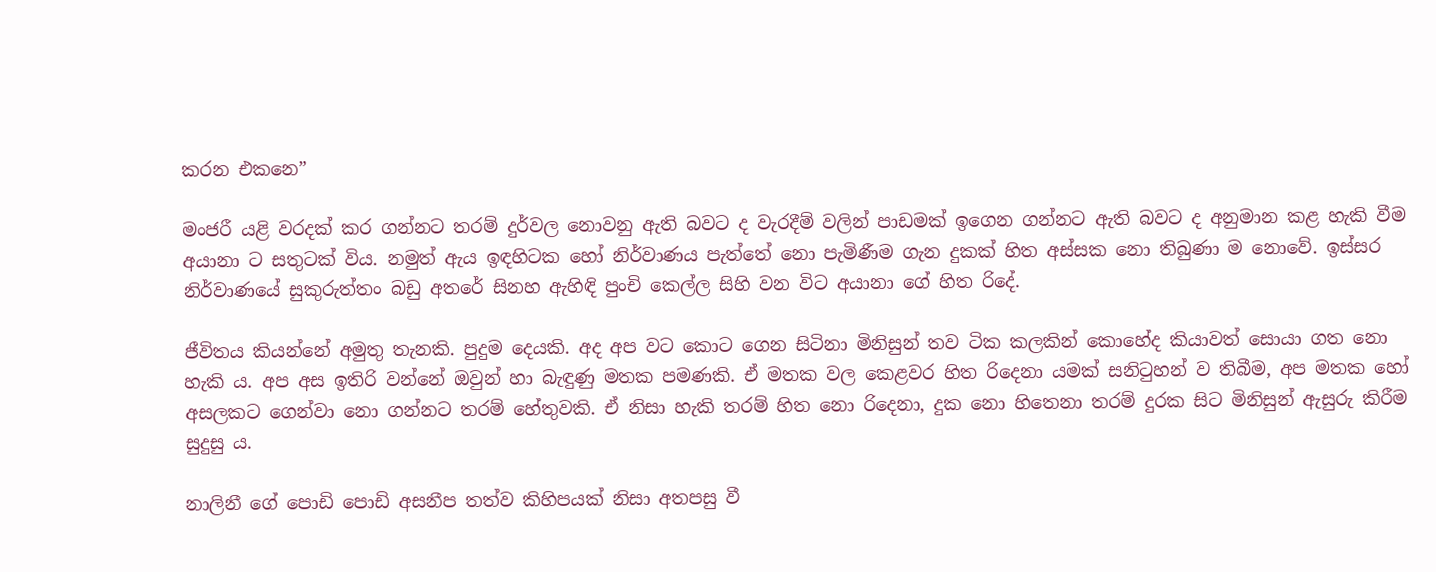කරන එකනෙ”

මංජරී යළි වරදක් කර ගන්නට තරම් දුර්වල නොවනු ඇති බවට ද වැරදීම් වලින් පාඩමක් ඉගෙන ගන්නට ඇති බවට ද අනුමාන කළ හැකි වීම අයානා ට සතුටක් විය. නමුත් ඇය ඉඳහිටක හෝ නිර්වාණය පැත්තේ නො පැමිණීම ගැන දුකක් හිත අස්සක නො තිබුණා ම නොවේ. ඉස්සර නිර්වාණයේ සුකුරුත්තං බඩු අතරේ සිනහ ඇහිඳි පුංචි කෙල්ල සිහි වන විට අයානා ගේ හිත රිදේ.

ජීවිතය කියන්නේ අමුතු තැනකි. පුදුම දෙයකි. අද අප වට කොට ගෙන සිටිනා මිනිසුන් තව ටික කලකින් කොහේද කියාවත් සොයා ගත නො හැකි ය. අප අස ඉතිරි වන්නේ ඔවුන් හා බැඳුණු මතක පමණකි. ඒ මතක වල කෙළවර හිත රිදෙනා යමක් සනිටුහන් ව තිබීම, අප මතක හෝ අසලකට ගෙන්වා නො ගන්නට තරම් හේතුවකි. ඒ නිසා හැකි තරම් හිත නො රිදෙනා, දුක නො හිතෙනා තරම් දුරක සිට මිනිසුන් ඇසුරු කිරීම සුදුසු ය.

නාලිනී ගේ පොඩි පොඩි අසනීප තත්ව කිහිපයක් නිසා අතපසු වී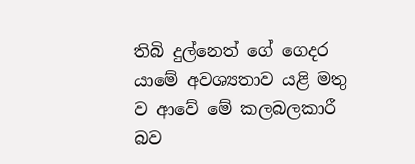තිබි දුල්නෙත් ගේ ගෙදර යාමේ අවශ්‍යතාව යළි මතු ව ආවේ මේ කලබලකාරී බව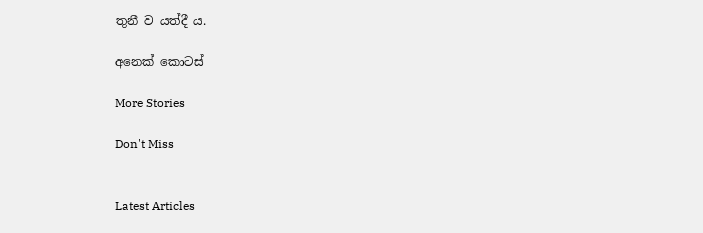තුනී ව යත්දී ය.

අනෙක් කොටස්

More Stories

Don't Miss


Latest Articles